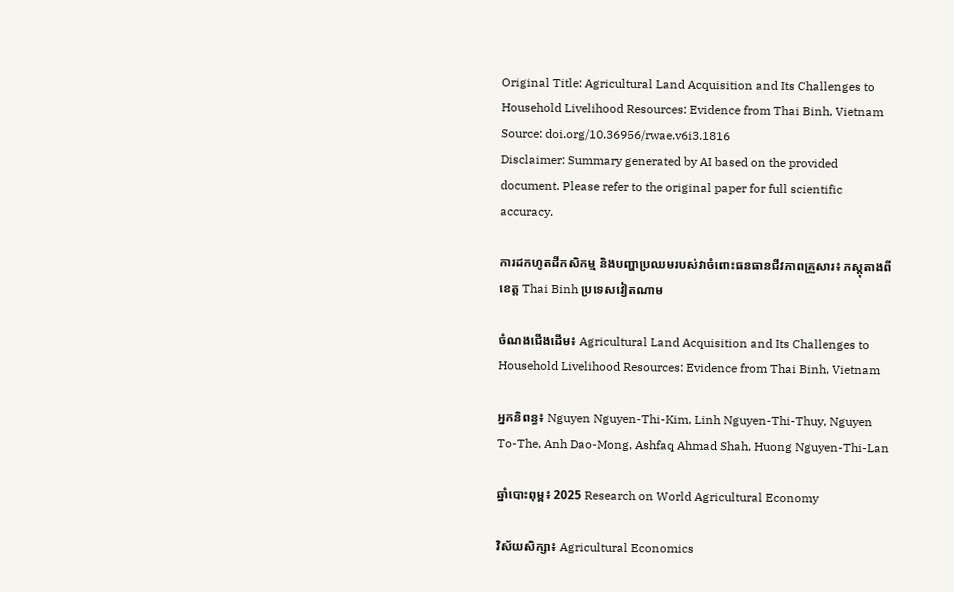Original Title: Agricultural Land Acquisition and Its Challenges to Household Livelihood Resources: Evidence from Thai Binh, Vietnam
Source: doi.org/10.36956/rwae.v6i3.1816
Disclaimer: Summary generated by AI based on the provided document. Please refer to the original paper for full scientific accuracy.

ការដកហូតដីកសិកម្ម និងបញ្ហាប្រឈមរបស់វាចំពោះធនធានជីវភាពគ្រួសារ៖ ភស្តុតាងពីខេត្ត Thai Binh ប្រទេសវៀតណាម

ចំណងជើងដើម៖ Agricultural Land Acquisition and Its Challenges to Household Livelihood Resources: Evidence from Thai Binh, Vietnam

អ្នកនិពន្ធ៖ Nguyen Nguyen-Thi-Kim, Linh Nguyen-Thi-Thuy, Nguyen To-The, Anh Dao-Mong, Ashfaq Ahmad Shah, Huong Nguyen-Thi-Lan

ឆ្នាំបោះពុម្ព៖ 2025 Research on World Agricultural Economy

វិស័យសិក្សា៖ Agricultural Economics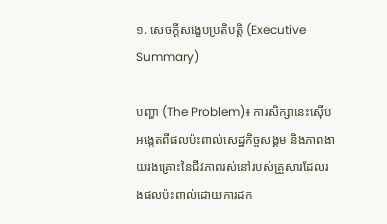១. សេចក្តីសង្ខេបប្រតិបត្តិ (Executive Summary)

បញ្ហា (The Problem)៖ ការសិក្សានេះស៊ើបអង្កេតពីផលប៉ះពាល់សេដ្ឋកិច្ចសង្គម និងភាពងាយរងគ្រោះនៃជីវភាពរស់នៅរបស់គ្រួសារដែលរងផលប៉ះពាល់ដោយការដក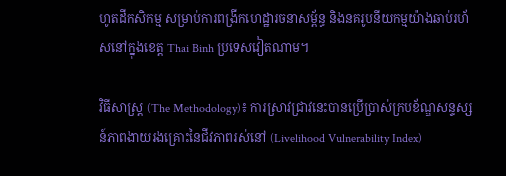ហូតដីកសិកម្ម សម្រាប់ការពង្រីកហេដ្ឋារចនាសម្ព័ន្ធ និងនគរូបនីយកម្មយ៉ាងឆាប់រហ័សនៅក្នុងខេត្ត Thai Binh ប្រទេសវៀតណាម។

វិធីសាស្ត្រ (The Methodology)៖ ការស្រាវជ្រាវនេះបានប្រើប្រាស់ក្របខ័ណ្ឌសន្ទស្សន៍ភាពងាយរងគ្រោះនៃជីវភាពរស់នៅ (Livelihood Vulnerability Index)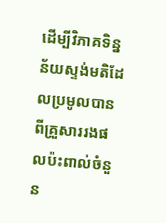ដើម្បីវិភាគទិន្នន័យស្ទង់មតិដែលប្រមូលបានពីគ្រួសាររងផលប៉ះពាល់ចំនួន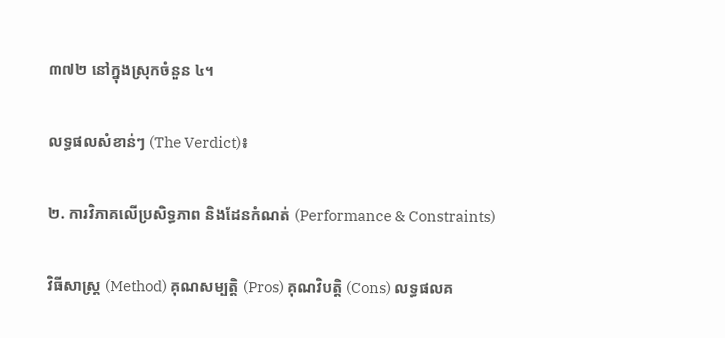៣៧២ នៅក្នុងស្រុកចំនួន ៤។

លទ្ធផលសំខាន់ៗ (The Verdict)៖

២. ការវិភាគលើប្រសិទ្ធភាព និងដែនកំណត់ (Performance & Constraints)

វិធីសាស្ត្រ (Method) គុណសម្បត្តិ (Pros) គុណវិបត្តិ (Cons) លទ្ធផលគ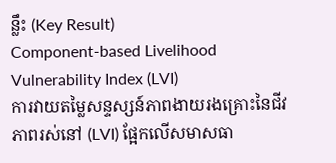ន្លឹះ (Key Result)
Component-based Livelihood Vulnerability Index (LVI)
ការវាយតម្លៃសន្ទស្សន៍ភាពងាយរងគ្រោះនៃជីវភាពរស់នៅ (LVI) ផ្អែកលើសមាសធា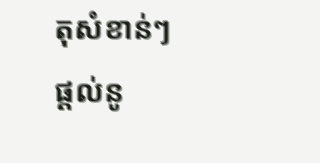តុសំខាន់ៗ
ផ្តល់នូ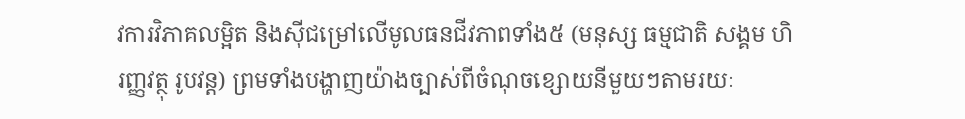វការវិភាគលម្អិត និងស៊ីជម្រៅលើមូលធនជីវភាពទាំង៥ (មនុស្ស ធម្មជាតិ សង្គម ហិរញ្ញវត្ថុ រូបវន្ត) ព្រមទាំងបង្ហាញយ៉ាងច្បាស់ពីចំណុចខ្សោយនីមួយៗតាមរយៈ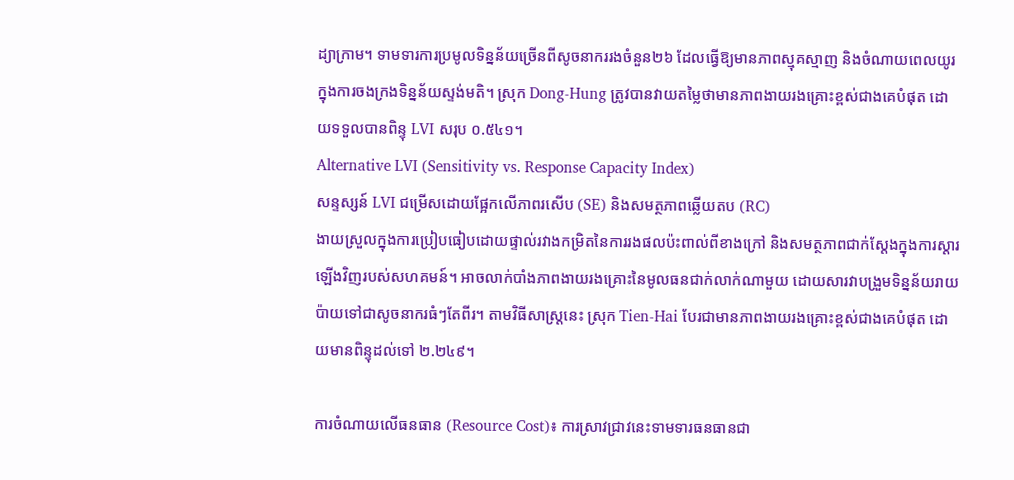ដ្យាក្រាម។ ទាមទារការប្រមូលទិន្នន័យច្រើនពីសូចនាកររងចំនួន២៦ ដែលធ្វើឱ្យមានភាពស្មុគស្មាញ និងចំណាយពេលយូរក្នុងការចងក្រងទិន្នន័យស្ទង់មតិ។ ស្រុក Dong-Hung ត្រូវបានវាយតម្លៃថាមានភាពងាយរងគ្រោះខ្ពស់ជាងគេបំផុត ដោយទទួលបានពិន្ទុ LVI សរុប ០.៥៤១។
Alternative LVI (Sensitivity vs. Response Capacity Index)
សន្ទស្សន៍ LVI ជម្រើសដោយផ្អែកលើភាពរសើប (SE) និងសមត្ថភាពឆ្លើយតប (RC)
ងាយស្រួលក្នុងការប្រៀបធៀបដោយផ្ទាល់រវាងកម្រិតនៃការរងផលប៉ះពាល់ពីខាងក្រៅ និងសមត្ថភាពជាក់ស្តែងក្នុងការស្តារឡើងវិញរបស់សហគមន៍។ អាចលាក់បាំងភាពងាយរងគ្រោះនៃមូលធនជាក់លាក់ណាមួយ ដោយសារវាបង្រួមទិន្នន័យរាយប៉ាយទៅជាសូចនាករធំៗតែពីរ។ តាមវិធីសាស្ត្រនេះ ស្រុក Tien-Hai បែរជាមានភាពងាយរងគ្រោះខ្ពស់ជាងគេបំផុត ដោយមានពិន្ទុដល់ទៅ ២.២៤៩។

ការចំណាយលើធនធាន (Resource Cost)៖ ការស្រាវជ្រាវនេះទាមទារធនធានជា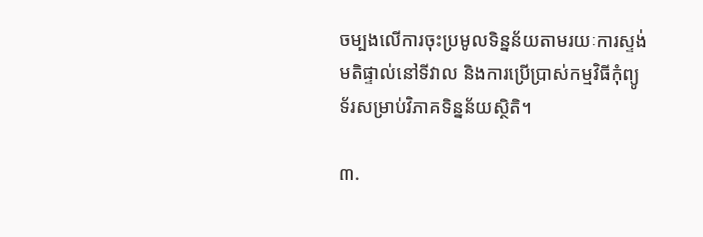ចម្បងលើការចុះប្រមូលទិន្នន័យតាមរយៈការស្ទង់មតិផ្ទាល់នៅទីវាល និងការប្រើប្រាស់កម្មវិធីកុំព្យូទ័រសម្រាប់វិភាគទិន្នន័យស្ថិតិ។

៣.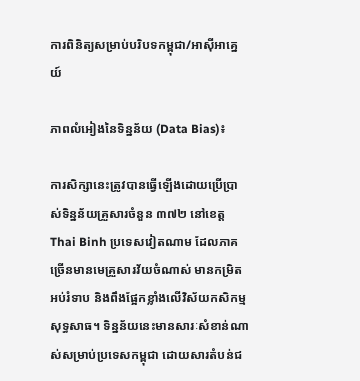ការពិនិត្យសម្រាប់បរិបទកម្ពុជា/អាស៊ីអាគ្នេយ៍

ភាពលំអៀងនៃទិន្នន័យ (Data Bias)៖

ការសិក្សានេះត្រូវបានធ្វើឡើងដោយប្រើប្រាស់ទិន្នន័យគ្រួសារចំនួន ៣៧២ នៅខេត្ត Thai Binh ប្រទេសវៀតណាម ដែលភាគច្រើនមានមេគ្រួសារវ័យចំណាស់ មានកម្រិតអប់រំទាប និងពឹងផ្អែកខ្លាំងលើវិស័យកសិកម្មសុទ្ធសាធ។ ទិន្នន័យនេះមានសារៈសំខាន់ណាស់សម្រាប់ប្រទេសកម្ពុជា ដោយសារតំបន់ជ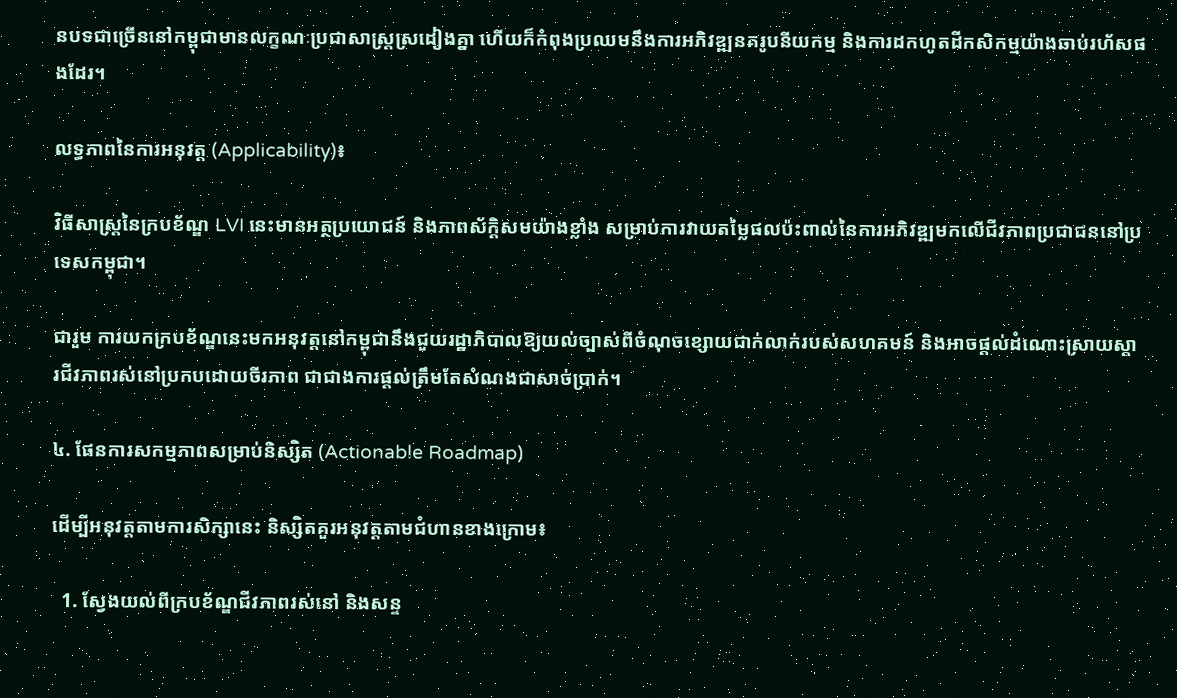នបទជាច្រើននៅកម្ពុជាមានលក្ខណៈប្រជាសាស្ត្រស្រដៀងគ្នា ហើយក៏កំពុងប្រឈមនឹងការអភិវឌ្ឍនគរូបនីយកម្ម និងការដកហូតដីកសិកម្មយ៉ាងឆាប់រហ័សផងដែរ។

លទ្ធភាពនៃការអនុវត្ត (Applicability)៖

វិធីសាស្ត្រនៃក្របខ័ណ្ឌ LVI នេះមានអត្ថប្រយោជន៍ និងភាពស័ក្តិសមយ៉ាងខ្លាំង សម្រាប់ការវាយតម្លៃផលប៉ះពាល់នៃការអភិវឌ្ឍមកលើជីវភាពប្រជាជននៅប្រទេសកម្ពុជា។

ជារួម ការយកក្របខ័ណ្ឌនេះមកអនុវត្តនៅកម្ពុជានឹងជួយរដ្ឋាភិបាលឱ្យយល់ច្បាស់ពីចំណុចខ្សោយជាក់លាក់របស់សហគមន៍ និងអាចផ្តល់ដំណោះស្រាយស្តារជីវភាពរស់នៅប្រកបដោយចីរភាព ជាជាងការផ្តល់ត្រឹមតែសំណងជាសាច់ប្រាក់។

៤. ផែនការសកម្មភាពសម្រាប់និស្សិត (Actionable Roadmap)

ដើម្បីអនុវត្តតាមការសិក្សានេះ និស្សិតគួរអនុវត្តតាមជំហានខាងក្រោម៖

  1. ស្វែងយល់ពីក្របខ័ណ្ឌជីវភាពរស់នៅ និងសន្ទ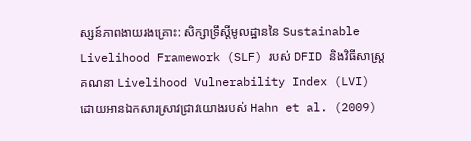ស្សន៍ភាពងាយរងគ្រោះ: សិក្សាទ្រឹស្តីមូលដ្ឋាននៃ Sustainable Livelihood Framework (SLF) របស់ DFID និងវិធីសាស្ត្រគណនា Livelihood Vulnerability Index (LVI) ដោយអានឯកសារស្រាវជ្រាវយោងរបស់ Hahn et al. (2009)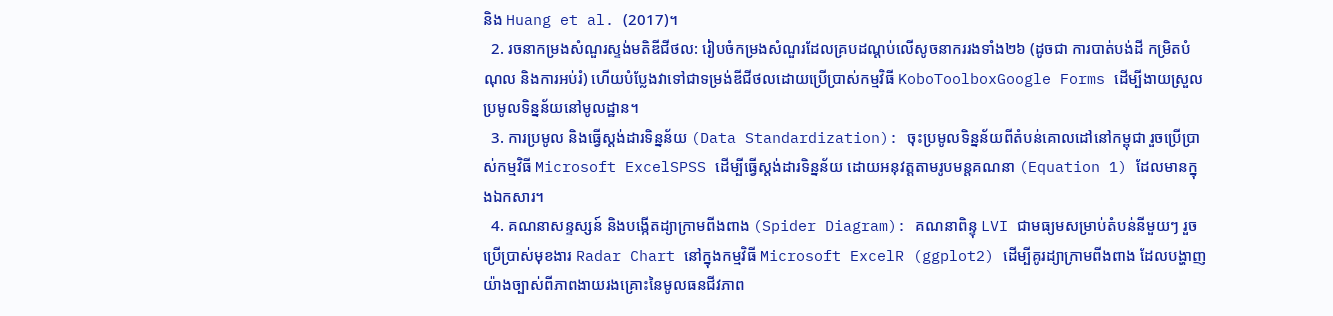និង Huang et al. (2017)។
  2. រចនាកម្រងសំណួរស្ទង់មតិឌីជីថល: រៀបចំកម្រងសំណួរដែលគ្របដណ្តប់លើសូចនាកររងទាំង២៦ (ដូចជា ការបាត់បង់ដី កម្រិតបំណុល និងការអប់រំ) ហើយបំប្លែងវាទៅជាទម្រង់ឌីជីថលដោយប្រើប្រាស់កម្មវិធី KoboToolboxGoogle Forms ដើម្បីងាយស្រួលប្រមូលទិន្នន័យនៅមូលដ្ឋាន។
  3. ការប្រមូល និងធ្វើស្តង់ដារទិន្នន័យ (Data Standardization): ចុះប្រមូលទិន្នន័យពីតំបន់គោលដៅនៅកម្ពុជា រួចប្រើប្រាស់កម្មវិធី Microsoft ExcelSPSS ដើម្បីធ្វើស្តង់ដារទិន្នន័យ ដោយអនុវត្តតាមរូបមន្តគណនា (Equation 1) ដែលមានក្នុងឯកសារ។
  4. គណនាសន្ទស្សន៍ និងបង្កើតដ្យាក្រាមពីងពាង (Spider Diagram): គណនាពិន្ទុ LVI ជាមធ្យមសម្រាប់តំបន់នីមួយៗ រួចប្រើប្រាស់មុខងារ Radar Chart នៅក្នុងកម្មវិធី Microsoft ExcelR (ggplot2) ដើម្បីគូរដ្យាក្រាមពីងពាង ដែលបង្ហាញយ៉ាងច្បាស់ពីភាពងាយរងគ្រោះនៃមូលធនជីវភាព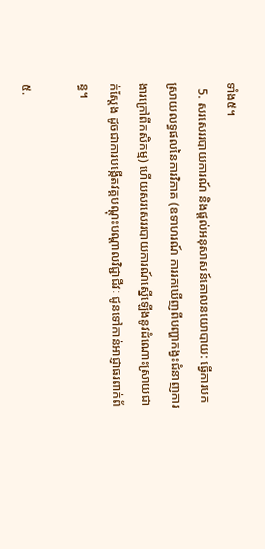ទាំង៥។
  5. សរសេររបាយការណ៍ និងផ្តល់អនុសាសន៍គោលនយោបាយ: ធ្វើការបកស្រាយលទ្ធផលនៃការវិភាគ (ឧទាហរណ៍ ការរកឃើញពីបញ្ហាកង្វះជំនាញការងារក្រៅពីកសិកម្ម) ហើយសរសេររបាយការណ៍ស្នើឡើងនូវដំណោះស្រាយជាក់ស្តែង ដូចជាការបង្កើតវគ្គបណ្តុះបណ្តាលវិជ្ជាជីវៈ ជូនទៅកាន់អាជ្ញាធរពាក់ព័ន្ធ។

៥.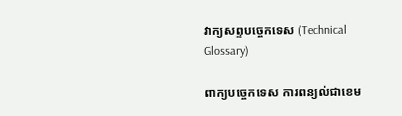វាក្យសព្ទបច្ចេកទេស (Technical Glossary)

ពាក្យបច្ចេកទេស ការពន្យល់ជាខេម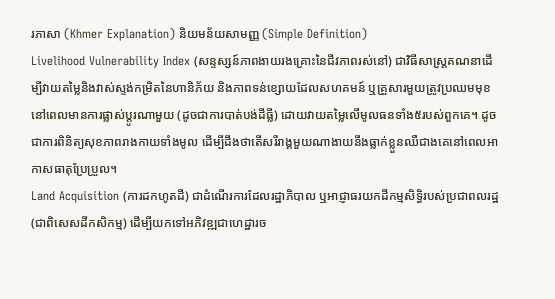រភាសា (Khmer Explanation) និយមន័យសាមញ្ញ (Simple Definition)
Livelihood Vulnerability Index (សន្ទស្សន៍ភាពងាយរងគ្រោះនៃជីវភាពរស់នៅ) ជាវិធីសាស្ត្រគណនាដើម្បីវាយតម្លៃនិងវាស់ស្ទង់កម្រិតនៃហានិភ័យ និងភាពទន់ខ្សោយដែលសហគមន៍ ឬគ្រួសារមួយត្រូវប្រឈមមុខនៅពេលមានការផ្លាស់ប្តូរណាមួយ (ដូចជាការបាត់បង់ដីធ្លី) ដោយវាយតម្លៃលើមូលធនទាំង៥របស់ពួកគេ។ ដូចជាការពិនិត្យសុខភាពរាងកាយទាំងមូល ដើម្បីដឹងថាតើសរីរាង្គមួយណាងាយនឹងធ្លាក់ខ្លួនឈឺជាងគេនៅពេលអាកាសធាតុប្រែប្រួល។
Land Acquisition (ការដកហូតដី) ជាដំណើរការដែលរដ្ឋាភិបាល ឬអាជ្ញាធរយកដីកម្មសិទ្ធិរបស់ប្រជាពលរដ្ឋ (ជាពិសេសដីកសិកម្ម) ដើម្បីយកទៅអភិវឌ្ឍជាហេដ្ឋារច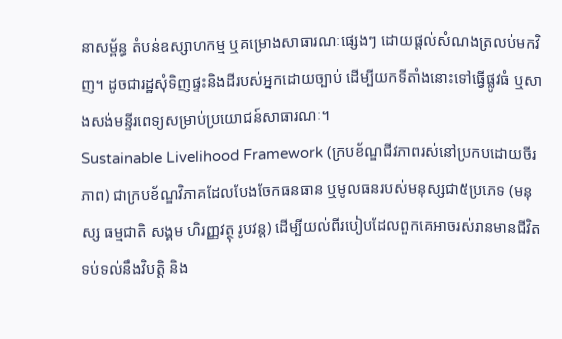នាសម្ព័ន្ធ តំបន់ឧស្សាហកម្ម ឬគម្រោងសាធារណៈផ្សេងៗ ដោយផ្តល់សំណងត្រលប់មកវិញ។ ដូចជារដ្ឋសុំទិញផ្ទះនិងដីរបស់អ្នកដោយច្បាប់ ដើម្បីយកទីតាំងនោះទៅធ្វើផ្លូវធំ ឬសាងសង់មន្ទីរពេទ្យសម្រាប់ប្រយោជន៍សាធារណៈ។
Sustainable Livelihood Framework (ក្របខ័ណ្ឌជីវភាពរស់នៅប្រកបដោយចីរភាព) ជាក្របខ័ណ្ឌវិភាគដែលបែងចែកធនធាន ឬមូលធនរបស់មនុស្សជា៥ប្រភេទ (មនុស្ស ធម្មជាតិ សង្គម ហិរញ្ញវត្ថុ រូបវន្ត) ដើម្បីយល់ពីរបៀបដែលពួកគេអាចរស់រានមានជីវិត ទប់ទល់នឹងវិបត្តិ និង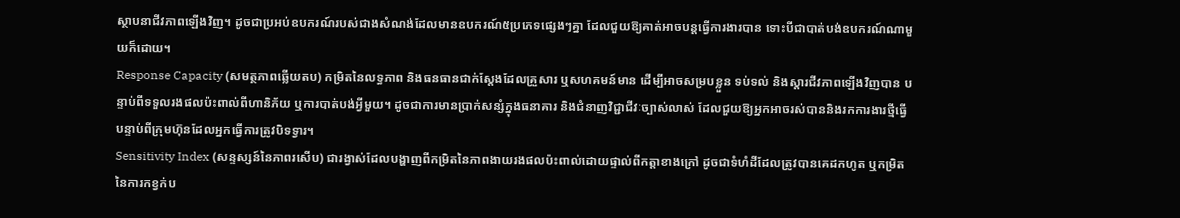ស្ថាបនាជីវភាពឡើងវិញ។ ដូចជាប្រអប់ឧបករណ៍របស់ជាងសំណង់ដែលមានឧបករណ៍៥ប្រភេទផ្សេងៗគ្នា ដែលជួយឱ្យគាត់អាចបន្តធ្វើការងារបាន ទោះបីជាបាត់បង់ឧបករណ៍ណាមួយក៏ដោយ។
Response Capacity (សមត្ថភាពឆ្លើយតប) កម្រិតនៃលទ្ធភាព និងធនធានជាក់ស្តែងដែលគ្រួសារ ឬសហគមន៍មាន ដើម្បីអាចសម្របខ្លួន ទប់ទល់ និងស្តារជីវភាពឡើងវិញបាន បន្ទាប់ពីទទួលរងផលប៉ះពាល់ពីហានិភ័យ ឬការបាត់បង់អ្វីមួយ។ ដូចជាការមានប្រាក់សន្សំក្នុងធនាគារ និងជំនាញវិជ្ជាជីវៈច្បាស់លាស់ ដែលជួយឱ្យអ្នកអាចរស់បាននិងរកការងារថ្មីធ្វើ បន្ទាប់ពីក្រុមហ៊ុនដែលអ្នកធ្វើការត្រូវបិទទ្វារ។
Sensitivity Index (សន្ទស្សន៍នៃភាពរសើប) ជារង្វាស់ដែលបង្ហាញពីកម្រិតនៃភាពងាយរងផលប៉ះពាល់ដោយផ្ទាល់ពីកត្តាខាងក្រៅ ដូចជាទំហំដីដែលត្រូវបានគេដកហូត ឬកម្រិតនៃការកខ្វក់ប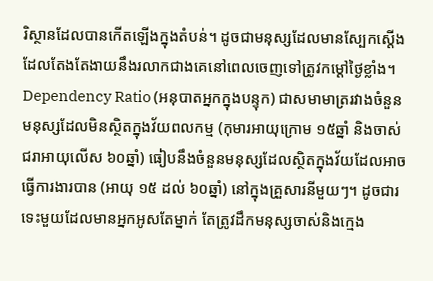រិស្ថានដែលបានកើតឡើងក្នុងតំបន់។ ដូចជាមនុស្សដែលមានស្បែកស្តើង ដែលតែងតែងាយនឹងរលាកជាងគេនៅពេលចេញទៅត្រូវកម្តៅថ្ងៃខ្លាំង។
Dependency Ratio (អនុបាតអ្នកក្នុងបន្ទុក) ជាសមាមាត្ររវាងចំនួនមនុស្សដែលមិនស្ថិតក្នុងវ័យពលកម្ម (កុមារអាយុក្រោម ១៥ឆ្នាំ និងចាស់ជរាអាយុលើស ៦០ឆ្នាំ) ធៀបនឹងចំនួនមនុស្សដែលស្ថិតក្នុងវ័យដែលអាចធ្វើការងារបាន (អាយុ ១៥ ដល់ ៦០ឆ្នាំ) នៅក្នុងគ្រួសារនីមួយៗ។ ដូចជារទេះមួយដែលមានអ្នកអូសតែម្នាក់ តែត្រូវដឹកមនុស្សចាស់និងក្មេង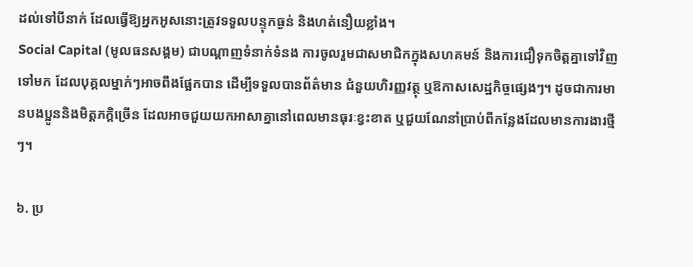ដល់ទៅបីនាក់ ដែលធ្វើឱ្យអ្នកអូសនោះត្រូវទទួលបន្ទុកធ្ងន់ និងហត់នឿយខ្លាំង។
Social Capital (មូលធនសង្គម) ជាបណ្តាញទំនាក់ទំនង ការចូលរួមជាសមាជិកក្នុងសហគមន៍ និងការជឿទុកចិត្តគ្នាទៅវិញទៅមក ដែលបុគ្គលម្នាក់ៗអាចពឹងផ្អែកបាន ដើម្បីទទួលបានព័ត៌មាន ជំនួយហិរញ្ញវត្ថុ ឬឱកាសសេដ្ឋកិច្ចផ្សេងៗ។ ដូចជាការមានបងប្អូននិងមិត្តភក្តិច្រើន ដែលអាចជួយយកអាសាគ្នានៅពេលមានធុរៈខ្វះខាត ឬជួយណែនាំប្រាប់ពីកន្លែងដែលមានការងារថ្មីៗ។

៦. ប្រ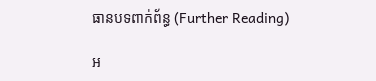ធានបទពាក់ព័ន្ធ (Further Reading)

អ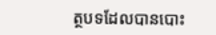ត្ថបទដែលបានបោះ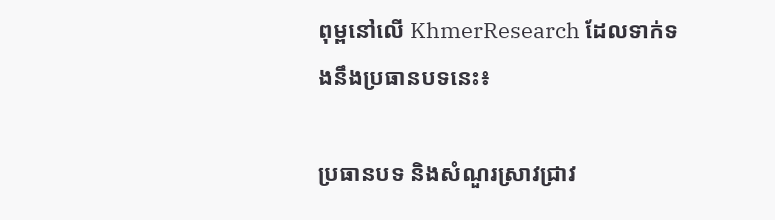ពុម្ពនៅលើ KhmerResearch ដែលទាក់ទងនឹងប្រធានបទនេះ៖

ប្រធានបទ និងសំណួរស្រាវជ្រាវ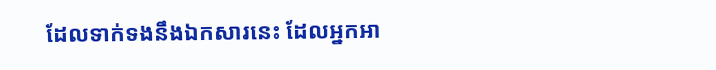ដែលទាក់ទងនឹងឯកសារនេះ ដែលអ្នកអា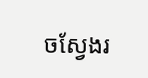ចស្វែងរ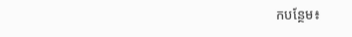កបន្ថែម៖